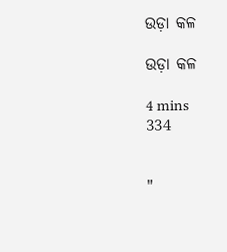ଉଡ଼ା କଳ

ଉଡ଼ା କଳ

4 mins
334


"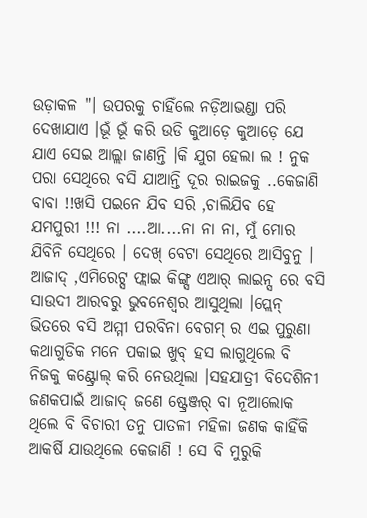ଉଡ଼ାକଳ "। ଉପରକୁ ଚାହିଁଲେ ନଡ଼ିଆଭଣ୍ଡା ପରି ଦେଖାଯାଏ ।ଭୂଁ ଭୂଁ କରି ଉଡି କୁଆଡ଼େ କୁଆଡ଼େ ଯେ ଯାଏ ସେଇ ଆଲ୍ଲା ଜାଣନ୍ତି ।କି ଯୁଗ ହେଲା ଲ ! ନୁକ ପରା ସେଥିରେ ବସି ଯାଆନ୍ତି ଦୂର ରାଇଜକୁ ..କେଜାଣି ବାବା !!ଖସି ପଇନେ ଯିବ ସରି ,ଚାଲିଯିବ ହେ ଯମପୁରୀ !!! ନା ....ଆ....ନା ନା ନା, ମୁଁ ମୋର ଯିବିନି ସେଥିରେ । ଦେଖ୍ ବେଟା ସେଥିରେ ଆସିବୁନୁ । ଆଜାଦ୍ ,ଏମିରେଟ୍ସ ଫ୍ଲାଇ କିଙ୍ଗ୍ସ ଏଆର୍ ଲାଇନ୍ସ ରେ ବସି ସାଉଦୀ ଆରବରୁ ଭୁବନେଶ୍ୱର ଆସୁଥିଲା ।ପ୍ଲେନ୍ ଭିତରେ ବସି ଅମ୍ମୀ ପରବିନା ବେଗମ୍ ର ଏଇ ପୁରୁଣା କଥାଗୁଡିକ ମନେ ପକାଇ ଖୁବ୍ ହସ ଲାଗୁଥିଲେ ବି ନିଜକୁ କଣ୍ଟ୍ରୋଲ୍ କରି ନେଉଥିଲା ।ସହଯାତ୍ରୀ ବିଦେଶିନୀ ଜଣକପାଇଁ ଆଜାଦ୍ ଜଣେ ଷ୍ଟ୍ରେଞ୍ଜର୍ ବା ନୂଆଲୋକ ଥିଲେ ବି ବିଚାରୀ ତନୁ ପାତଳୀ ମହିଳା ଜଣକ କାହିଁକି ଆକର୍ଷି ଯାଉଥିଲେ କେଜାଣି ! ସେ ବି ମୁରୁକି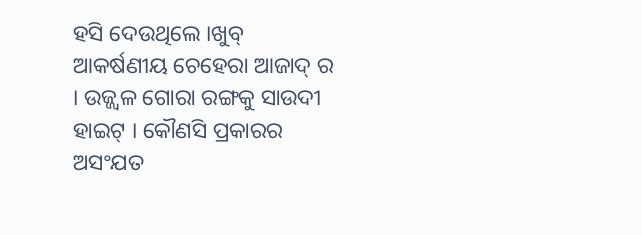ହସି ଦେଉଥିଲେ ।ଖୁବ୍ ଆକର୍ଷଣୀୟ ଚେହେରା ଆଜାଦ୍ ର । ଉଜ୍ଜ୍ବଳ ଗୋରା ରଙ୍ଗକୁ ସାଉଦୀ ହାଇଟ୍ । କୌଣସି ପ୍ରକାରର ଅସଂଯତ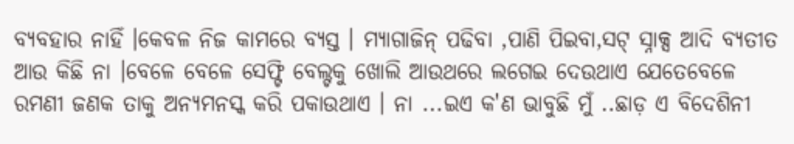ବ୍ୟବହାର ନାହିଁ ।କେବଳ ନିଜ କାମରେ ବ୍ୟସ୍ତ । ମ୍ୟାଗାଜିନ୍ ପଢିବା ,ପାଣି ପିଇବା,ସଟ୍ ସ୍ନାକ୍ସ ଆଦି ବ୍ୟତୀତ ଆଉ କିଛି ନା ।ବେଳେ ବେଳେ ସେଫ୍ଟି ବେଲ୍ଟକୁ ଖୋଲି ଆଉଥରେ ଲଗେଇ ଦେଉଥାଏ ଯେତେବେଳେ ରମଣୀ ଜଣକ ତାକୁ ଅନ୍ୟମନସ୍କ କରି ପକାଉଥାଏ । ନା ...ଇଏ କ'ଣ ଭାବୁଛି ମୁଁ ..ଛାଡ଼ ଏ ବିଦେଶିନୀ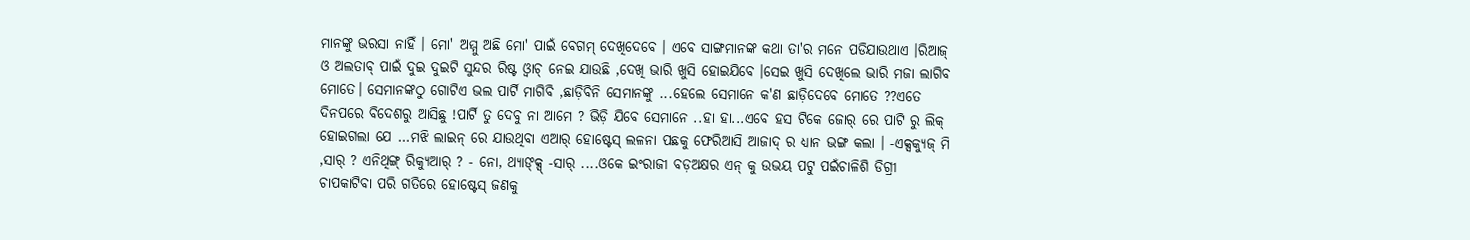ମାନଙ୍କୁ ଭରସା ନାହିଁ । ମୋ' ଅମ୍ମୁ ଅଛି ମୋ' ପାଇଁ ବେଗମ୍ ଦେଖିଦେବେ । ଏବେ ସାଙ୍ଗମାନଙ୍କ କଥା ତା'ର ମନେ ପଡିଯାଉଥାଏ ।ରିଆଜ୍ ଓ ଅଲତାବ୍ ପାଇଁ ଦୁଇ ଦୁଇଟି ସୁନ୍ଦର ରିଷ୍ଟ ଓ୍ଵାଚ୍ ନେଇ ଯାଉଛି ,ଦେଖି ଭାରି ଖୁସି ହୋଇଯିବେ ।ସେଇ ଖୁସି ଦେଖିଲେ ଭାରି ମଜା ଲାଗିବ ମୋତେ। ସେମାନଙ୍କଠୁ ଗୋଟିଏ ଭଲ ପାର୍ଟି ମାଗିବି ,ଛାଡ଼ିବିନି ସେମାନଙ୍କୁ ...ହେଲେ ସେମାନେ କ'ଣ ଛାଡ଼ିଦେବେ ମୋତେ ??ଏତେ ଦିନପରେ ବିଦେଶରୁ ଆସିଛୁ !ପାର୍ଟି ତୁ ଦେବୁ ନା ଆମେ ? ଭିଡ଼ି ଯିବେ ସେମାନେ ..ହା ହା...ଏବେ ହସ ଟିକେ ଜୋର୍ ରେ ପାଟି ରୁ ଲିକ୍ ହୋଇଗଲା ଯେ ...ମଝି ଲାଇନ୍ ରେ ଯାଉଥିବା ଏଆର୍ ହୋଷ୍ଟେସ୍ ଲଳନା ପଛକୁ ଫେରିଆସି ଆଜାଦ୍ ର ଧ୍ୟାନ ଭଙ୍ଗ କଲା । -ଏକ୍ସକ୍ୟୁଜ୍ ମି ,ସାର୍ ? ଏନିଥିଙ୍ଗ୍ ରିକ୍ୟୁଆର୍ ? - ନୋ, ଥ୍ୟାଙ୍କ୍ସ୍ -ସାର୍ ....ଓକେ ଇଂରାଜୀ ବଡ଼ଅକ୍ଷର ଏନ୍ କୁ ଉଭୟ ପଟୁ ପଇଁଚାଳିଶି ଡିଗ୍ରୀ ଚାପକାଟିବା ପରି ଗତିରେ ହୋଷ୍ଟେସ୍ ଜଣକୁ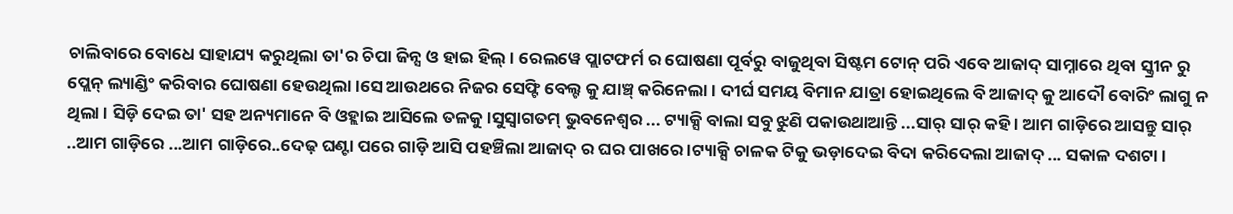ଚାଲିବାରେ ବୋଧେ ସାହାଯ୍ୟ କରୁଥିଲା ତା'ର ଚିପା ଜିନ୍ସ ଓ ହାଇ ହିଲ୍ । ରେଲୱେ ପ୍ଲାଟଫର୍ମ ର ଘୋଷଣା ପୂର୍ବରୁ ବାଜୁଥିବା ସିଷ୍ଟମ ଟୋନ୍ ପରି ଏବେ ଆଜାଦ୍ ସାମ୍ନାରେ ଥିବା ସ୍କ୍ରୀନ ରୁ ପ୍ଲେନ୍ ଲ୍ୟାଣ୍ଡିଂ କରିବାର ଘୋଷଣା ହେଉଥିଲା ।ସେ ଆଉଥରେ ନିଜର ସେଫ୍ଟି ବେଲ୍ଟ କୁ ଯାଞ୍ଚ୍ କରିନେଲା । ଦୀର୍ଘ ସମୟ ବିମାନ ଯାତ୍ରା ହୋଇଥିଲେ ବି ଆଜାଦ୍ କୁ ଆଦୌ ବୋରିଂ ଲାଗୁ ନ ଥିଲା । ସିଡ଼ି ଦେଇ ତା' ସହ ଅନ୍ୟମାନେ ବି ଓହ୍ଲାଇ ଆସିଲେ ତଳକୁ ।ସୁସ୍ଵାଗତମ୍ ଭୁବନେଶ୍ୱର ... ଟ୍ୟାକ୍ସି ବାଲା ସବୁ ଝୁଣି ପକାଉଥାଆନ୍ତି ...ସାର୍ ସାର୍ କହି । ଆମ ଗାଡ଼ିରେ ଆସନ୍ତୁ ସାର୍ ..ଆମ ଗାଡ଼ିରେ ...ଆମ ଗାଡ଼ିରେ..ଦେଢ଼ ଘଣ୍ଟା ପରେ ଗାଡ଼ି ଆସି ପହଞ୍ଚିଲା ଆଜାଦ୍ ର ଘର ପାଖରେ ।ଟ୍ୟାକ୍ସି ଚାଳକ ଟିକୁ ଭଡ଼ାଦେଇ ବିଦା କରିଦେଲା ଆଜାଦ୍ ... ସକାଳ ଦଶଟା ।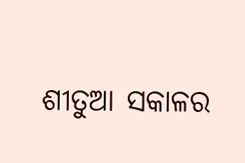ଶୀତୁଆ ସକାଳର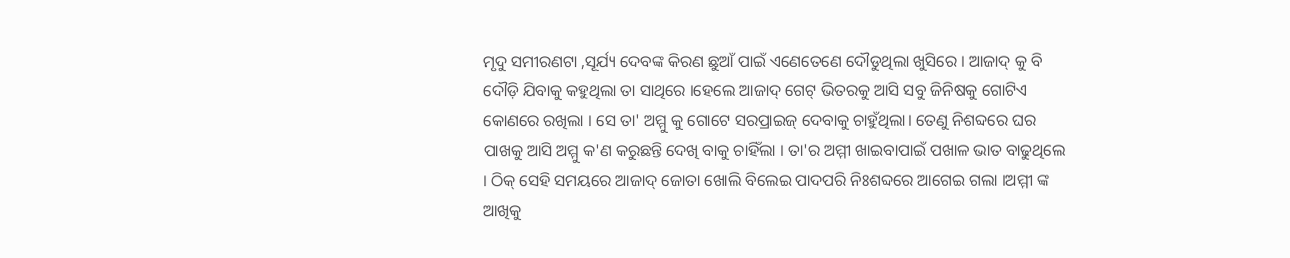ମୃଦୁ ସମୀରଣଟା ,ସୂର୍ଯ୍ୟ ଦେବଙ୍କ କିରଣ ଛୁଆଁ ପାଇଁ ଏଣେତେଣେ ଦୌଡୁଥିଲା ଖୁସିରେ । ଆଜାଦ୍ କୁ ବି ଦୌଡ଼ି ଯିବାକୁ କହୁଥିଲା ତା ସାଥିରେ ।ହେଲେ ଆଜାଦ୍ ଗେଟ୍ ଭିତରକୁ ଆସି ସବୁ ଜିନିଷକୁ ଗୋଟିଏ କୋଣରେ ରଖିଲା । ସେ ତା' ଅମ୍ମୁ କୁ ଗୋଟେ ସରପ୍ରାଇଜ୍ ଦେବାକୁ ଚାହୁଁଥିଲା। ତେଣୁ ନିଶବ୍ଦରେ ଘର ପାଖକୁ ଆସି ଅମ୍ମୁ କ'ଣ କରୁଛନ୍ତି ଦେଖି ବାକୁ ଚାହିଁଲା । ତା'ର ଅମ୍ମୀ ଖାଇବାପାଇଁ ପଖାଳ ଭାତ ବାଢୁଥିଲେ । ଠିକ୍ ସେହି ସମୟରେ ଆଜାଦ୍ ଜୋତା ଖୋଲି ବିଲେଇ ପାଦପରି ନିଃଶବ୍ଦରେ ଆଗେଇ ଗଲା ।ଅମ୍ମୀ ଙ୍କ ଆଖିକୁ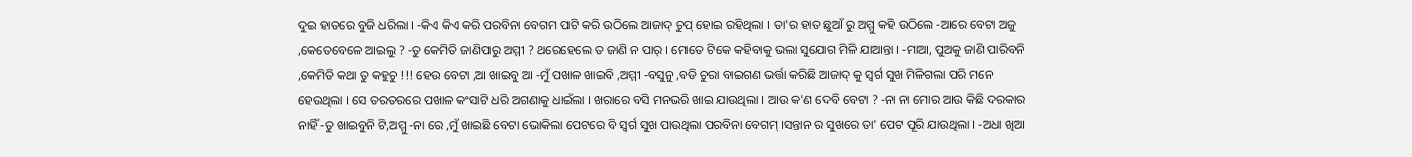ଦୁଇ ହାତରେ ବୁଜି ଧରିଲା । -କିଏ କିଏ କରି ପରବିନା ବେଗମ ପାଟି କରି ଉଠିଲେ ଆଜାଦ୍ ଚୁପ୍ ହୋଇ ରହିଥିଲା । ତା'ର ହାତ ଛୁଆଁ ରୁ ଅମ୍ମୁ କହି ଉଠିଲେ -ଆରେ ବେଟା ଅଜୁ ,କେତେବେଳେ ଆଇଲୁ ? -ତୁ କେମିତି ଜାଣିପାରୁ ଅମ୍ମୀ ? ଥରେହେଲେ ତ ଜାଣି ନ ପାର୍ । ମୋତେ ଟିକେ କହିବାକୁ ଭଲା ସୁଯୋଗ ମିଳି ଯାଆନ୍ତା । -ମାଆ, ପୁଅକୁ ଜାଣି ପାରିବନି ,କେମିତି କଥା ତୁ କହୁଚୁ !!! ହେଉ ବେଟା ,ଆ ଖାଇବୁ ଆ -ମୁଁ ପଖାଳ ଖାଇବି ,ଅମ୍ମୀ -ବସୁନୁ ,ବଡି ଚୁରା ବାଇଗଣ ଭର୍ତ୍ତା କରିଛି ଆଜାଦ୍ କୁ ସ୍ଵର୍ଗ ସୁଖ ମିଳିଗଲା ପରି ମନେ ହେଉଥିଲା । ସେ ତରତରରେ ପଖାଳ କଂସାଟି ଧରି ଅଗଣାକୁ ଧାଇଁଲା । ଖରାରେ ବସି ମନଭରି ଖାଇ ଯାଉଥିଲା । ଆଉ କ'ଣ ଦେବି ବେଟା ? -ନା ନା ମୋର ଆଉ କିଛି ଦରକାର ନାହିଁ -ତୁ ଖାଇବୁନି ଟି,ଅମ୍ମୁ -ନା ରେ ,ମୁଁ ଖାଇଛି ବେଟା ଭୋକିଲା ପେଟରେ ବି ସ୍ଵର୍ଗ ସୁଖ ପାଉଥିଲା ପରବିନା ବେଗମ୍ ।ସନ୍ତାନ ର ସୁଖରେ ତା' ପେଟ ପୂରି ଯାଉଥିଲା । -ଅଧା ଖିଆ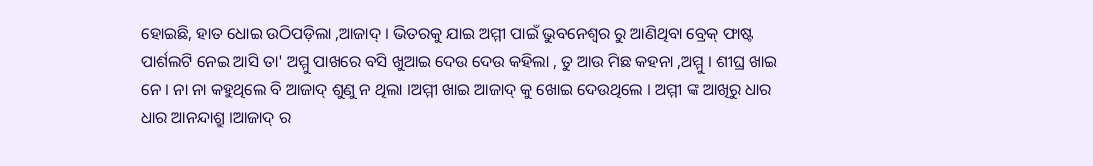ହୋଇଛି, ହାତ ଧୋଇ ଉଠିପଡ଼ିଲା ,ଆଜାଦ୍ । ଭିତରକୁ ଯାଇ ଅମ୍ମୀ ପାଇଁ ଭୁବନେଶ୍ବର ରୁ ଆଣିଥିବା ବ୍ରେକ୍ ଫାଷ୍ଟ ପାର୍ଶଲଟି ନେଇ ଆସି ତା' ଅମ୍ମୁ ପାଖରେ ବସି ଖୁଆଇ ଦେଉ ଦେଉ କହିଲା , ତୁ ଆଉ ମିଛ କହନା ,ଅମ୍ମୁ । ଶୀଘ୍ର ଖାଇ ନେ । ନା ନା କହୁଥିଲେ ବି ଆଜାଦ୍ ଶୁଣୁ ନ ଥିଲା ।ଅମ୍ମୀ ଖାଇ ଆଜାଦ୍ କୁ ଖୋଇ ଦେଉଥିଲେ । ଅମ୍ମୀ ଙ୍କ ଆଖିରୁ ଧାର ଧାର ଆନନ୍ଦାଶ୍ରୁ ।ଆଜାଦ୍ ର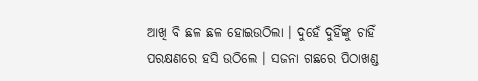ଆଖି ବି ଛଳ ଛଳ ହୋଇଉଠିଲା । ଦୁହେଁ ଦୁହିଁଙ୍କୁ ଚାହିଁ ପରକ୍ଷଣରେ ହସି ଉଠିଲେ । ସଜନା ଗଛରେ ପିଠାଖଣ୍ଡ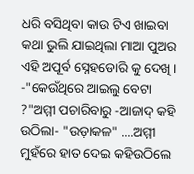ଧରି ବସିଥିବା କାଉ ଟିଏ ଖାଇବା କଥା ଭୁଲି ଯାଇଥିଲା ମାଆ ପୁଅର ଏହି ଅପୂର୍ବ ସ୍ନେହଡୋରି କୁ ଦେଖି । -"କେଉଁଥିରେ ଆଇଲୁ ବେଟା ?"ଅମ୍ମୀ ପଚାରିବାରୁ -ଆଜାଦ୍ କହି ଉଠିଲା- "ଉଡ଼ାକଳ" ....ଅମ୍ମୀ ମୁହଁରେ ହାତ ଦେଇ କହିଉଠିଲେ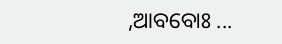,ଆବବୋଃ ...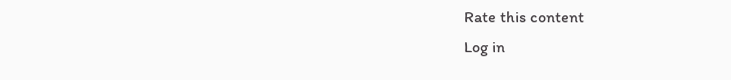Rate this content
Log in